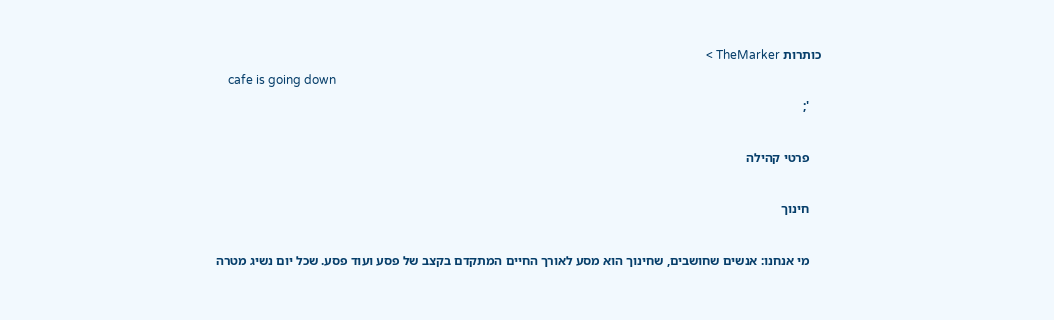כותרות TheMarker >
    cafe is going down
    ';

    פרטי קהילה

    חינוך

    מי אנחנו: אנשים שחושבים, שחינוך הוא מסע לאורך החיים המתקדם בקצב של פסע ועוד פסע. שכל יום נשיג מטרה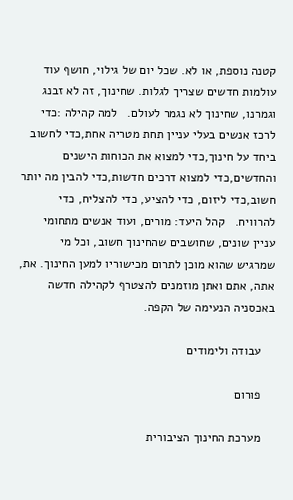קטנה נוספת, או לא. שכל יום של גילוי, חושף עוד עולמות חדשים שצריך לגלות. שחינוך, זה לא זבנג וגמרנו, שחינוך לא נגמר לעולם.   למה קהילה :כדי לרכז אנשים בעלי עניין תחת מטריה אחת,כדי לחשוב ביחד על חינוך,כדי למצוא את הכוחות הישנים והחדשים,כדי למצוא דרכים חדשות,כדי להבין מה יותר חשוב,כדי ליזום, כדי להציע, כדי להצליח, כדי להרוויח.   קהל היעד: מורים, ועוד אנשים מתחומי עניין שונים, שחושבים שהחינוך חשוב, וכל מי שמרגיש שהוא מוכן לתרום מכישוריו למען החינוך. את, אתה, אתם ואתן מוזמנים להצטרף לקהילה חדשה באכסניה הנעימה של הקפה.

    עבודה ולימודים

    פורום

    מערכת החינוך הציבורית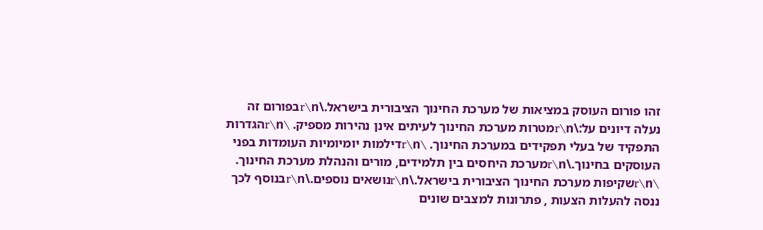זהו פורום העוסק במציאות של מערכת החינוך הציבורית בישראל.\r\nבפורום זה נעלה דיונים על:\r\nמטרות מערכת החינוך לעיתים אינן נהירות מספיק. \r\nהגדרות התפקיד של בעלי תפקידים במערכת החינוך. \r\nדילמות יומיומיות העומדות בפני העוסקים בחינוך.\r\nמערכת היחסים בין תלמידים, מורים והנהלת מערכת החינוך. \r\nשקיפות מערכת החינוך הציבורית בישראל.\r\nנושאים נוספים.\r\nבנוסף לכך ננסה להעלות הצעות , פתרונות למצבים שונים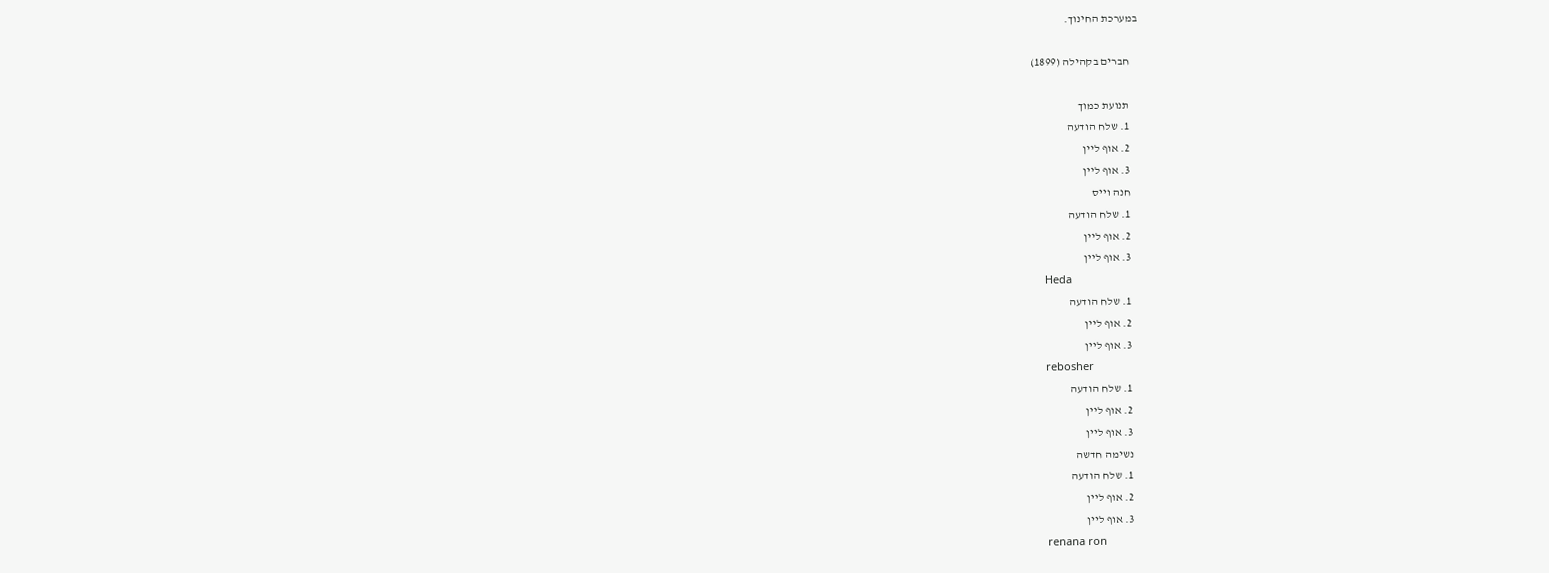במערכת החינוך.

    חברים בקהילה (1899)

    תנועת כמוך
    1. שלח הודעה
    2. אוף ליין
    3. אוף ליין
    חנה וייס
    1. שלח הודעה
    2. אוף ליין
    3. אוף ליין
    Heda
    1. שלח הודעה
    2. אוף ליין
    3. אוף ליין
    rebosher
    1. שלח הודעה
    2. אוף ליין
    3. אוף ליין
    נשימה חדשה
    1. שלח הודעה
    2. אוף ליין
    3. אוף ליין
    renana ron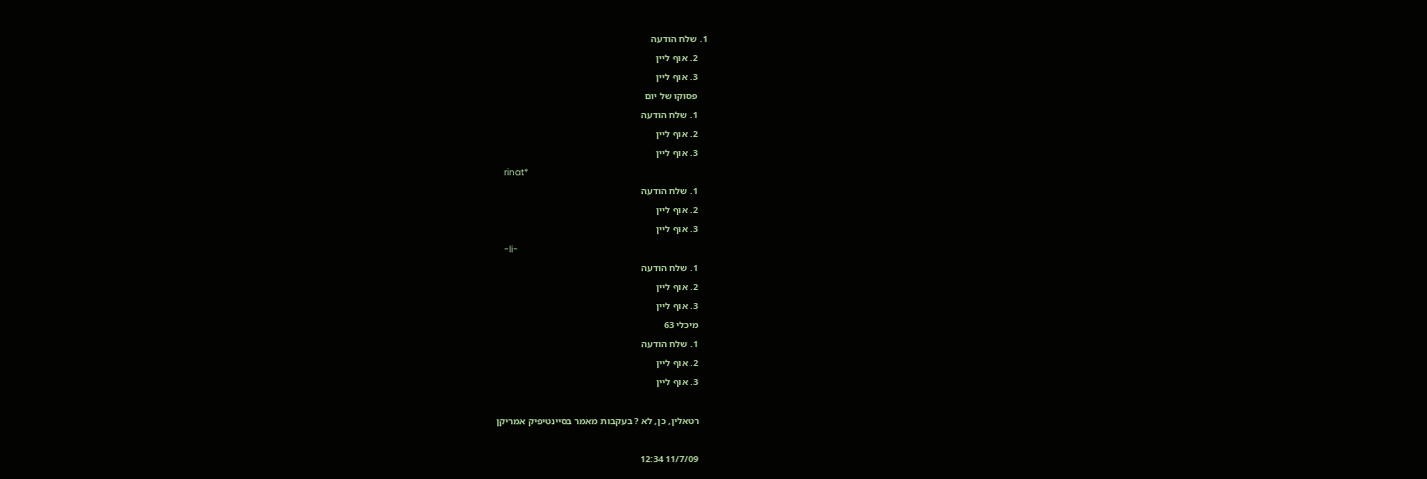1. שלח הודעה
    2. אוף ליין
    3. אוף ליין
    פסוקו של יום
    1. שלח הודעה
    2. אוף ליין
    3. אוף ליין
    rinat*
    1. שלח הודעה
    2. אוף ליין
    3. אוף ליין
    -li-
    1. שלח הודעה
    2. אוף ליין
    3. אוף ליין
    מיכלי 63
    1. שלח הודעה
    2. אוף ליין
    3. אוף ליין

    רטאלין, כן, לא ? בעקבות מאמר בסיינטיפיק אמריקן

    11/7/09 12:34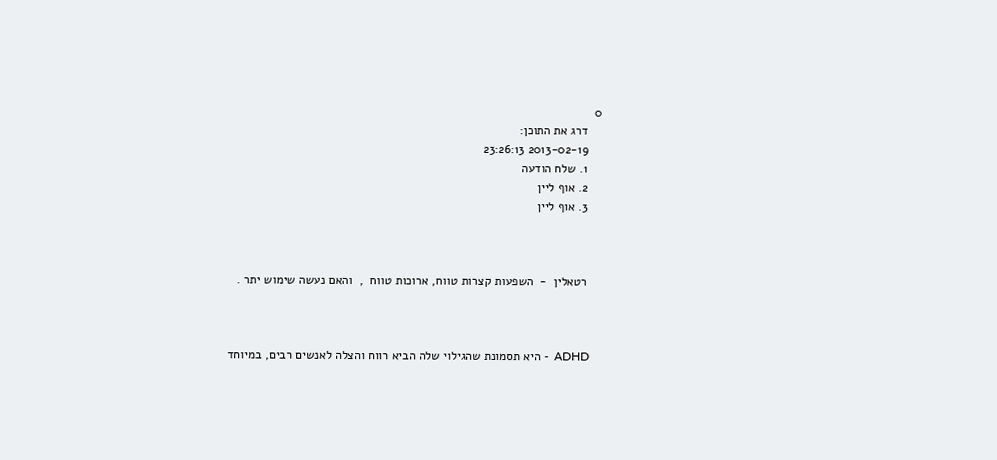0
    דרג את התוכן:
    2013-02-19 23:26:13
    1. שלח הודעה
    2. אוף ליין
    3. אוף ליין



    רטאלין  -  השפעות קצרות טווח, ארוכות טווח  ,  והאם נעשה שימוש יתר .



    ADHD  - היא תסמונת שהגילוי שלה הביא רווח והצלה לאנשים רבים, במיוחד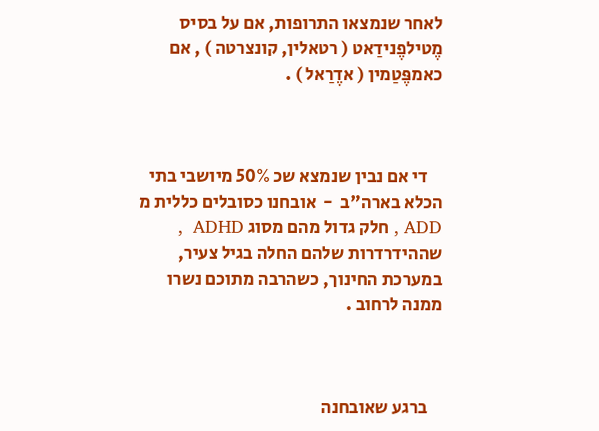לאחר שנמצאו התרופות, אם על בסיס מֶטילפֶנידַאט ( רטאלין, קונצרטה ) , אם כאמפֶּטַמין ( אדֶרַאל ) .



    די אם נבין שנמצא שכ 50% מיושבי בתי הכלא בארה"ב  -  אובחנו כסובלים כללית מ ADD , חלק גדול מהם מסוג ADHD  , שההידרדרות שלהם החלה בגיל צעיר, במערכת החינוך, כשהרבה מתוכם נשרו ממנה לרחוב .



    ברגע שאובחנה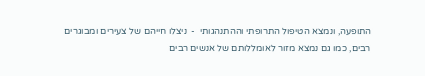התופעה, ונמצא הטיפול התרופתי וההתנהגותי  -  ניצלו חייהם של צעירים ומבוגרים רבים, כמו גם נמצא מזור לאומללותם של אנשים רבים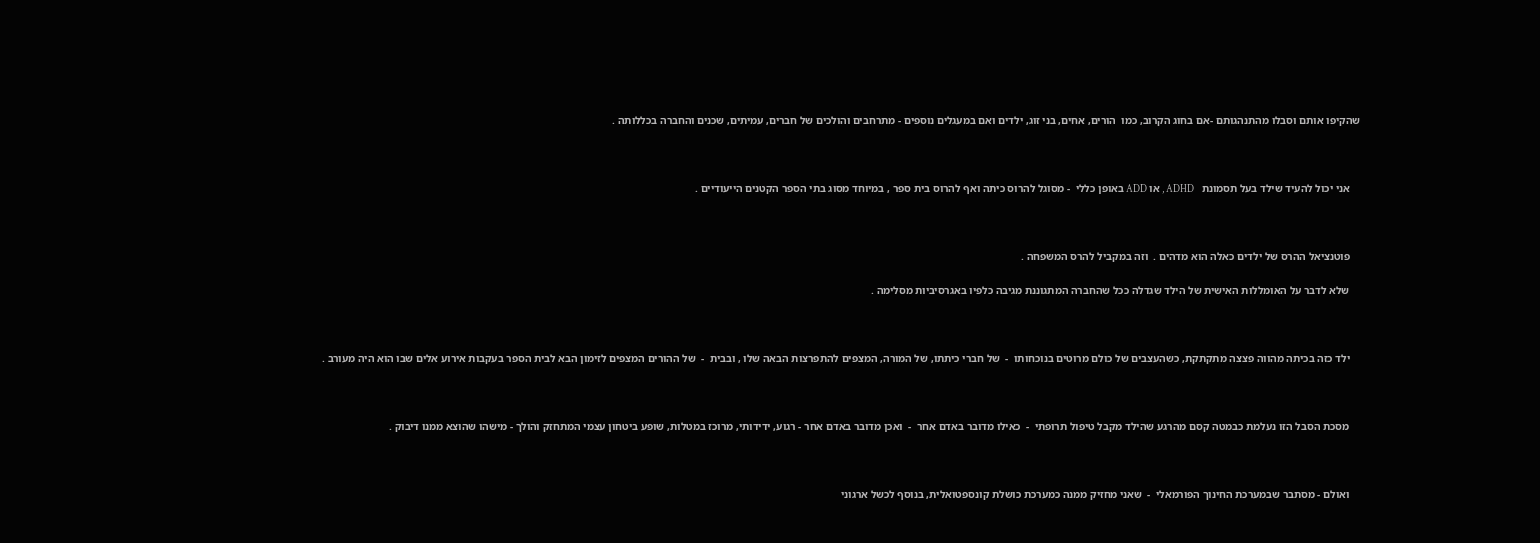שהקיפו אותם וסבלו מהתנהגותם -אם בחוג הקרוב, כמו  הורים, אחים, בני זוג, ילדים ואם במעגלים נוספים - מתרחבים והולכים של חברים, עמיתים, שכנים והחברה בכללותה .



    אני יכול להעיד שילד בעל תסמונת   ADHD , או ADD באופן כללי  - מסוגל להרוס כיתה ואף להרוס בית ספר , במיוחד מסוג בתי הספר הקטנים הייעודיים .



    פוטנציאל ההרס של ילדים כאלה הוא מדהים .  וזה במקביל להרס המשפחה .

    שלא לדבר על האומללות האישית של הילד שגדלה ככל שהחברה המתגוננת מגיבה כלפיו באגרסיביות מסלימה .



    ילד כזה בכיתה מהווה פצצה מתקתקת, כשהעצבים של כולם מרוטים בנוכחותו  -  של חברי כיתתו, של המורה, המצפים להתפרצות הבאה שלו , ובבית  -  של ההורים המצפים לזימון הבא לבית הספר בעקבות אירוע אלים שבו הוא היה מעורב .



    מסכת הסבל הזו נעלמת כבמטה קסם מהרגע שהילד מקבל טיפול תרופתי  -  כאילו מדובר באדם אחר  -  ואכן מדובר באדם אחר - רגוע, ידידותי, מרוכז במטלות, שופע ביטחון עצמי המתחזק והולך - מישהו שהוצא ממנו דיבוק .



    ואולם - מסתבר שבמערכת החינוך הפורמאלי  -  שאני מחזיק ממנה כמערכת כושלת קונספטואלית, בנוסף לכשל ארגוני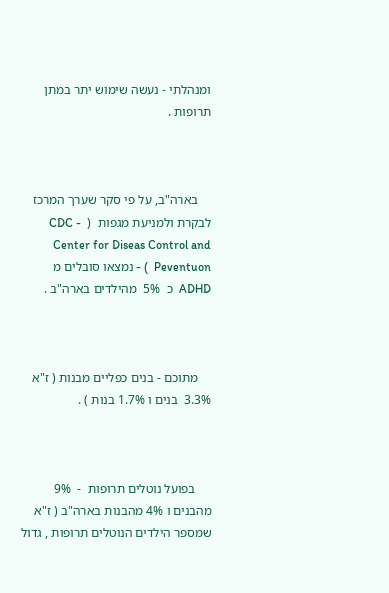ומנהלתי - נעשה שימוש יתר במתן תרופות .



    בארה"ב, על פי סקר שערך המרכז לבקרת ולמניעת מגפות  (  CDC - Center for Diseas Control and Peventuon  ) - נמצאו סובלים מ ADHD  כ  5%  מהילדים בארה"ב .



    מתוכם - בנים כפליים מבנות ( ז"א 3.3%  בנים ו 1.7% בנות ) .



     בפועל נוטלים תרופות  -  9% מהבנים ו 4% מהבנות בארה"ב ( ז"א שמספר הילדים הנוטלים תרופות , גדול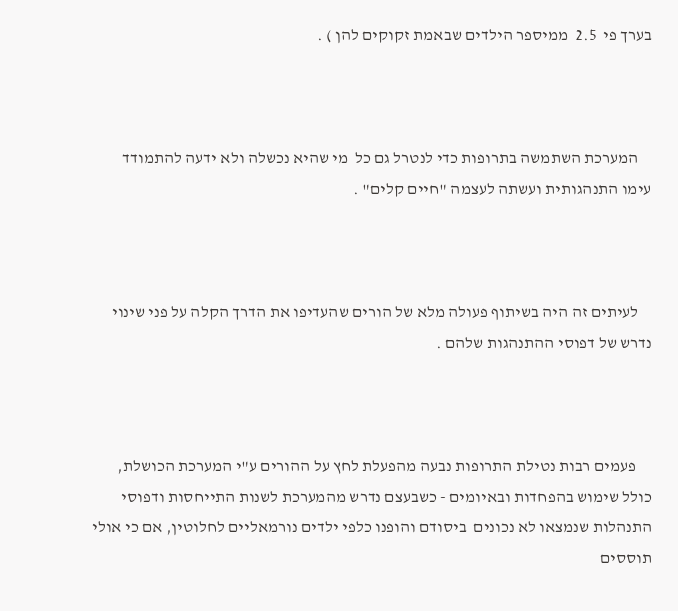בערך פי  2.5  ממיספר הילדים שבאמת זקוקים להן ) .



    המערכת השתמשה בתרופות כדי לנטרל גם כל  מי שהיא נכשלה ולא ידעה להתמודד עימו התנהגותית ועשתה לעצמה "חיים קלים" .



    לעיתים זה היה בשיתוף פעולה מלא של הורים שהעדיפו את הדרך הקלה על פני שינוי נדרש של דפוסי ההתנהגות שלהם .



     פעמים רבות נטילת התרופות נבעה מהפעלת לחץ על ההורים ע"י המערכת הכושלת, כולל שימוש בהפחדות ובאיומים - כשבעצם נדרש מהמערכת לשנות התייחסות ודפוסי התנהלות שנמצאו לא נכונים  ביסודם והופנו כלפי ילדים נורמאליים לחלוטין, אם כי אולי תוססים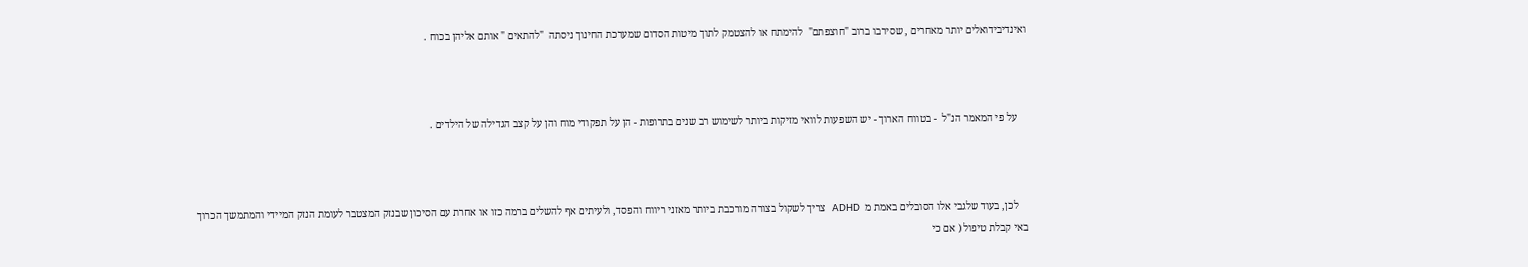ואינדיבידואלים יותר מאחרים , שסירבו ברוב "חוצפתם"  להימתח או להצטמק לתוך מיטות הסדום שמערכת החינוך ניסתה  "להתאים " אותם אליהן בכוח .



    על פי המאמר הנ"ל  - בטווח הארוך - יש השפעות לוואי מזיקות ביותר לשימוש רב שנים בתרופות - הן על תפקודי מוח והן על קצב הגדילה של הילדים .



    לכן, בעוד שלגבי אלו הסובלים באמת מ  ADHD  צריך לשקול בצורה מורכבת ביותר מאזני ריווח והפסד, ולעיתים אף להשלים ברמה כזו או אחרת עם הסיכון שבנזק המצטבר לעומת הנזק המיידי והמתמשך הכרוך באי קבלת טיפול ( אם כי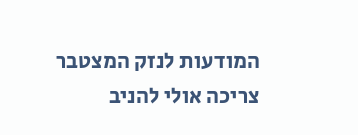המודעות לנזק המצטבר צריכה אולי להניב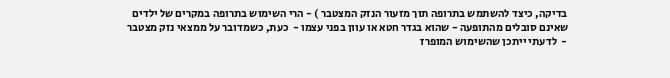בדיקה, כיצד להשתמש בתרופה תוך מזעור הנזק המצטבר ) - הרי השימוש בתרופה במקרים של ילדים שאינם סובלים מהתופעה - שהוא בגדר חטא או עוון בפני עצמו -  כעת, כשמדובר על ממצאי נזק מצטבר  -  לדעתי ייתכן שהשימוש המופרז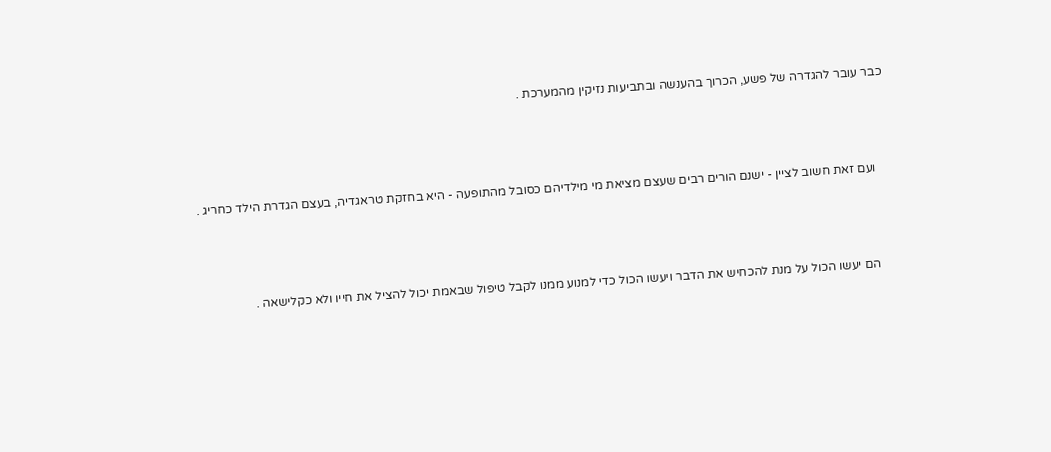כבר עובר להגדרה של פשע, הכרוך בהענשה ובתביעות נזיקין מהמערכת .



    ועם זאת חשוב לציין - ישנם הורים רבים שעצם מציאת מי מילדיהם כסובל מהתופעה - היא בחזקת טראגדיה, בעצם הגדרת הילד כחריג .



    הם יעשו הכול על מנת להכחיש את הדבר ויעשו הכול כדי למנוע ממנו לקבל טיפול שבאמת יכול להציל את חייו ולא כקלישאה .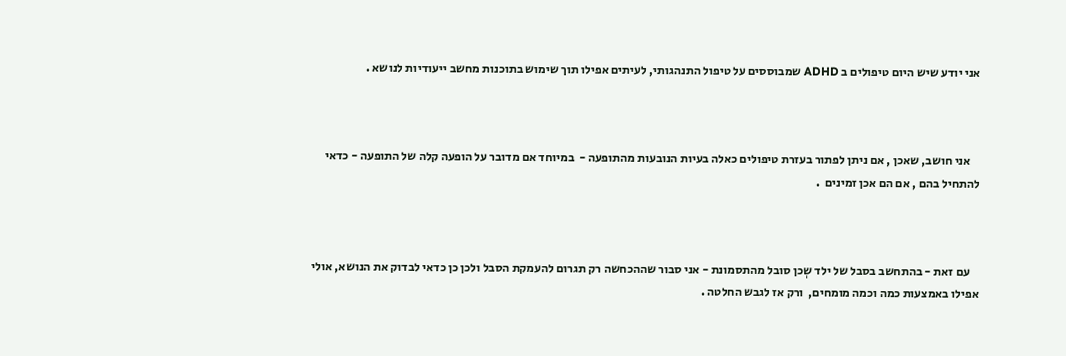אני יודע שיש היום טיפולים ב ADHD שמבוססים על טיפול התנהגותי, לעיתים אפילו תוך שימוש בתוכנות מחשב ייעודיות לנושא .



    אני חושב, שאכן , אם ניתן לפתור בעזרת טיפולים כאלה בעיות הנובעות מהתופעה -  במיוחד אם מדובר על הופעה קלה של התופעה - כדאי להתחיל בהם , אם הם אכן זמינים  .



    עם זאת - בהתחשב בסבל של ילד שְכן סובל מהתסמונת - אני סבור שההכחשה רק תגרום להעמקת הסבל ולכן כן כדאי לבדוק את הנושא, אולי אפילו באמצעות כמה וכמה מומחים,  ורק אז לגבש החלטה .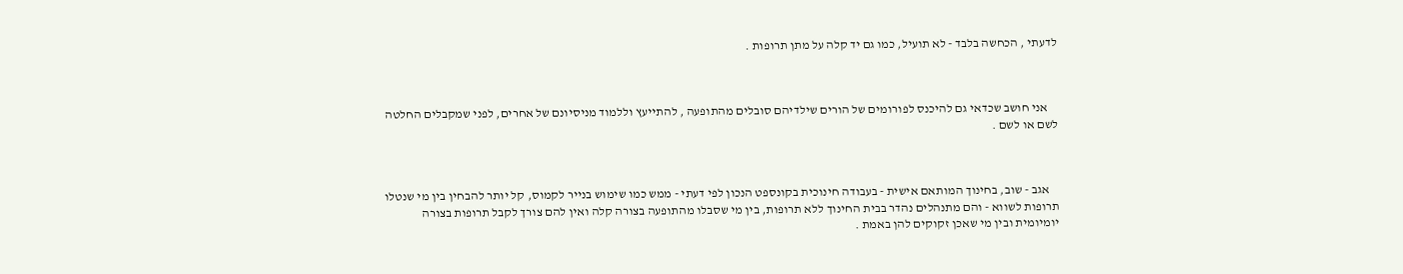לדעתי , הכחשה בלבד - לא תועיל, כמו גם יד קלה על מתן תרופות .



    אני חושב שכדאי גם להיכנס לפורומים של הורים שילדיהם סובלים מהתופעה , להתייעץ וללמוד מניסיונם של אחרים, לפני שמקבלים החלטה לשם או לשם .



    אגב - שוב, בחינוך המותאם אישית - בעבודה חינוכית בקונספט הנכון לפי דעתי - ממש כמו שימוש בנייר לקמוס, קל יותר להבחין בין מי שנטלו תרופות לשווא - והם מתנהלים נהדר בבית החינוך ללא תרופות, בין מי שסבלו מהתופעה בצורה קלה ואין להם צורך לקבל תרופות בצורה יומיומית ובין מי שאכן זקוקים להן באמת .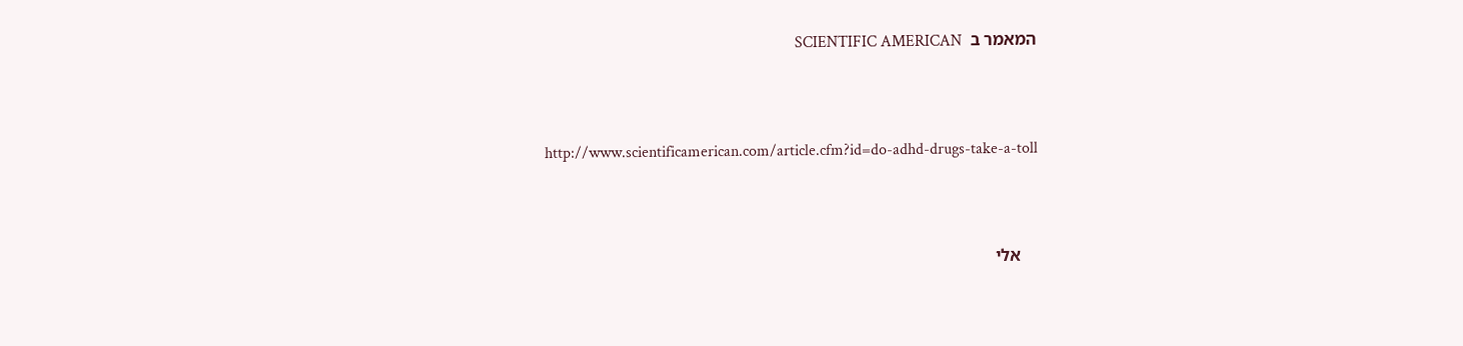המאמר ב  SCIENTIFIC AMERICAN



      http://www.scientificamerican.com/article.cfm?id=do-adhd-drugs-take-a-toll



    אלי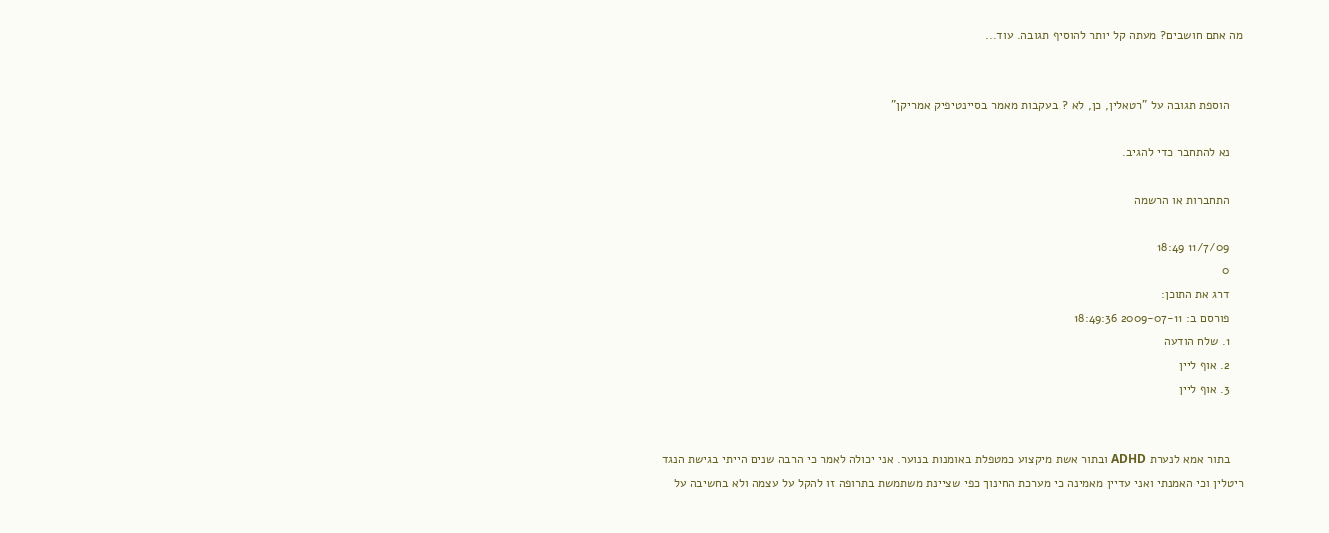מה אתם חושבים? מעתה קל יותר להוסיף תגובה. עוד...


    הוספת תגובה על "רטאלין, כן, לא ? בעקבות מאמר בסיינטיפיק אמריקן"

    נא להתחבר כדי להגיב.

    התחברות או הרשמה

    11/7/09 18:49
    0
    דרג את התוכן:
    פורסם ב: 2009-07-11 18:49:36
    1. שלח הודעה
    2. אוף ליין
    3. אוף ליין


    בתור אמא לנערת ADHD ובתור אשת מיקצוע כמטפלת באומנות בנוער. אני יכולה לאמר כי הרבה שנים הייתי בגישת הנגד ריטלין וכי האמנתי ואני עדיין מאמינה כי מערכת החינוך כפי שציינת משתמשת בתרופה זו להקל על עצמה ולא בחשיבה על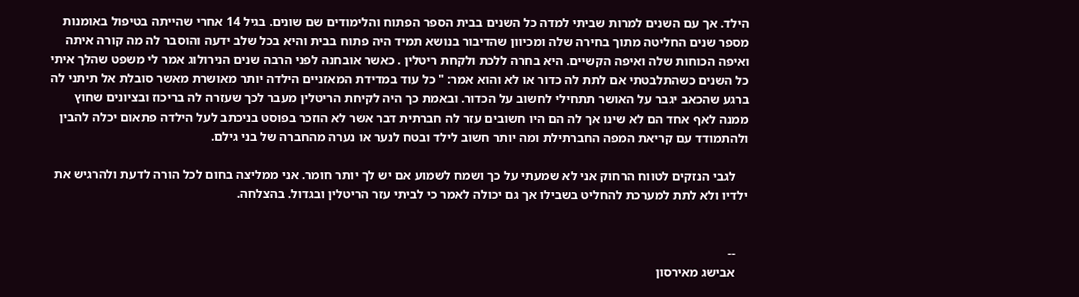הילד. אך עם השנים למרות שביתי למדה כל השנים בבית הספר הפתוח והלימודים שם שונים. בגיל 14 אחרי שהייתה בטיפול באומנות מספר שנים החליטה מתוך בחירה שלה ומכיוון שהדיבור בנושא תמיד היה פתוח בבית והיא בכל שלב ידעה והוסבר לה מה קורה איתה ואיפה הכוחות שלה ואיפה הקשיים. היא בחרה ללכת ולקחת ריטלין . כאשר אובחנה לפני הרבה שנים הנירולוג אמר לי משפט שהלך איתי כל השנים כשהתלבטתי אם לתת לה כדור או לא והוא אמר: " כל עוד במדידת המאזניים הילדה יותר מאושרת מאשר סובלת אל תיתני לה ברגע שהכאב יגבר על האושר תתחילי לחשוב על הכדור. ובאמת כך היה לקיחת הריטלין מעבר לכך שעזרה לה בריכוז ובציונים שחוץ ממנה לאף אחד הם לא שינו אך לה הם היו חשובים עזר לה חברתית דבר אשר לא הוזכר בפוסט בניכתב לעל הילדה פתאום יכלה להבין ולהתמודד עם קריאת המפה החברתילת ומה יותר חשוב לילד ובטח לנער או נערה מהחברה של בני גילם.

    לגבי הנזקים לטווח הרחוק אני לא שמעתי על כך ושמח לשמוע אם יש לך יותר חומר. אני ממליצה בחום לכל הורה לדעת ולהרגיש את ילדיו ולא לתת למערכת להחליט בשבילו אך גם יכולה לאמר כי לביתי עזר הריטלין ובגדול. בהצלחה.


    --
    אבישג מאירסון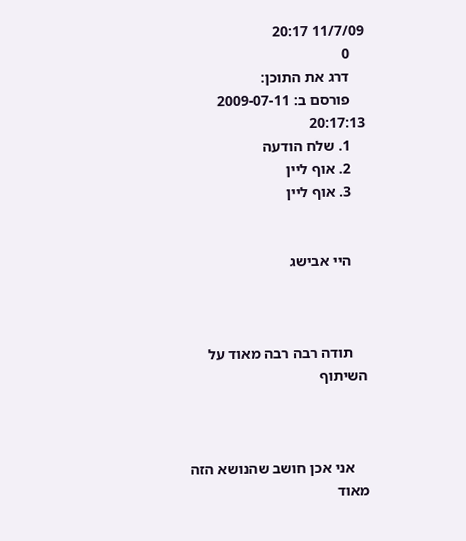11/7/09 20:17
    0
    דרג את התוכן:
    פורסם ב: 2009-07-11 20:17:13
    1. שלח הודעה
    2. אוף ליין
    3. אוף ליין


    היי אבישג



    תודה רבה רבה מאוד על השיתוף



    אני אכן חושב שהנושא הזה מאוד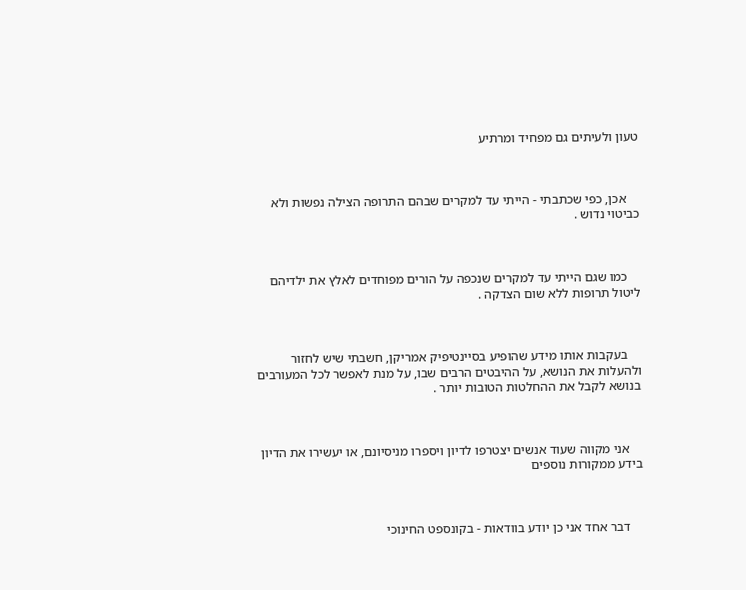טעון ולעיתים גם מפחיד ומרתיע



    אכן, כפי שכתבתי - הייתי עד למקרים שבהם התרופה הצילה נפשות ולא כביטוי נדוש .



    כמו שגם הייתי עד למקרים שנכפה על הורים מפוחדים לאלץ את ילדיהם ליטול תרופות ללא שום הצדקה .



    בעקבות אותו מידע שהופיע בסיינטיפיק אמריקן, חשבתי שיש לחזור ולהעלות את הנושא, על ההיבטים הרבים שבו, על מנת לאפשר לכל המעורבים בנושא לקבל את ההחלטות הטובות יותר .



    אני מקווה שעוד אנשים יצטרפו לדיון ויספרו מניסיונם, או יעשירו את הדיון בידע ממקורות נוספים



    דבר אחד אני כן יודע בוודאות - בקונספט החינוכי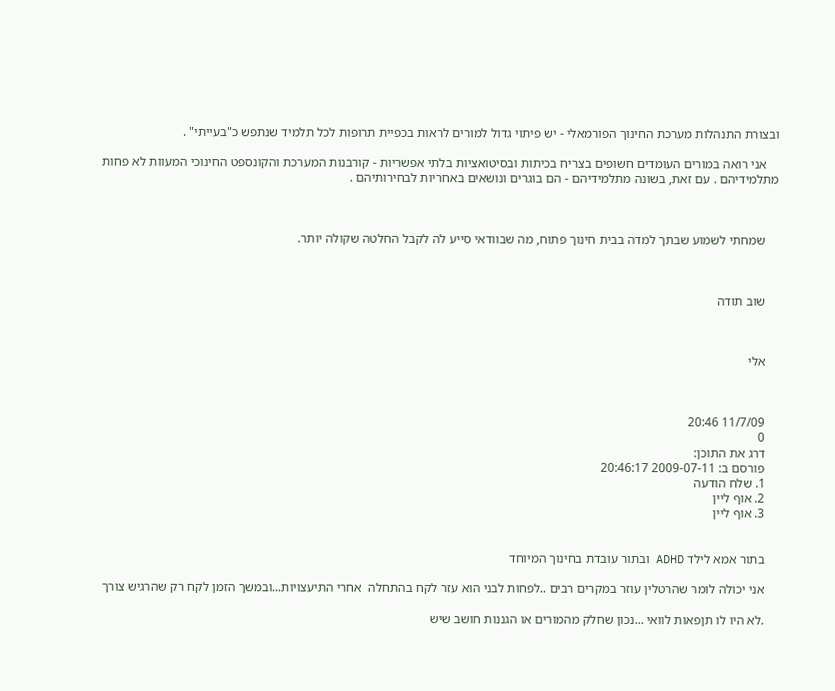ובצורת התנהלות מערכת החינוך הפורמאלי - יש פיתוי גדול למורים לראות בכפיית תרופות לכל תלמיד שנתפש כ"בעייתי" .

    אני רואה במורים העומדים חשופים בצריח בכיתות ובסיטואציות בלתי אפשריות - קורבנות המערכת והקונספט החינוכי המעוות לא פחות מתלמידיהם . עם זאת, בשונה מתלמידיהם - הם בוגרים ונושאים באחריות לבחירותיהם .



    שמחתי לשמוע שבתך למדה בבית חינוך פתוח, מה שבוודאי סייע לה לקבל החלטה שקולה יותר.



    שוב תודה



    אלי



    11/7/09 20:46
    0
    דרג את התוכן:
    פורסם ב: 2009-07-11 20:46:17
    1. שלח הודעה
    2. אוף ליין
    3. אוף ליין


    בתור אמא לילד ADHD ובתור עובדת בחינוך המיוחד

    אני יכולה לומר שהרטלין עוזר במקרים רבים ..לפחות לבני הוא עזר לקח בהתחלה  אחרי התיעצויות...ובמשך הזמן לקח רק שהרגיש צורך

    .לא היו לו תןפאות לוואי ...נכון שחלק מהמורים או הגננות חושב שיש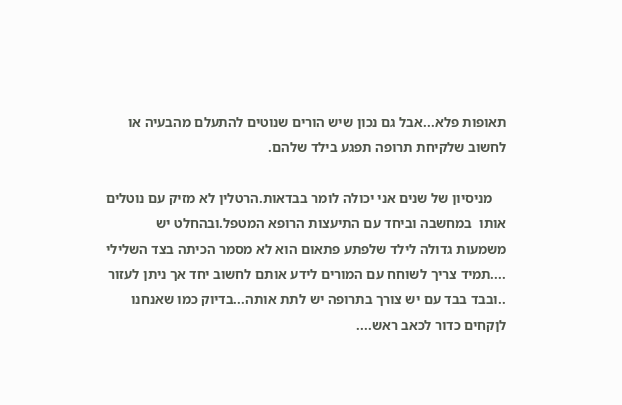תאופות פלא...אבל גם נכון שיש הורים שנוטים להתעלם מהבעיה או לחשוב שלקיחת תרופה תפגע בילד שלהם.

    מניסיון של שנים אני יכולה לומר בבדאות.הרטלין לא מזיק עם נוטלים אותו  במחשבה וביחד עם התיעצות הרופא המטפל.ובהחלט יש משמעות גדולה לילד שלפתע פתאום הוא לא מסמר הכיתה בצד השלילי ....תמיד צריך לשוחח עם המורים לידע אותם לחשוב יחד אך ניתן לעזור ..ובבד בבד עם יש צורך בתרופה יש לתת אותה...בדיוק כמו שאנחנו לןקחים כדור לכאב ראש....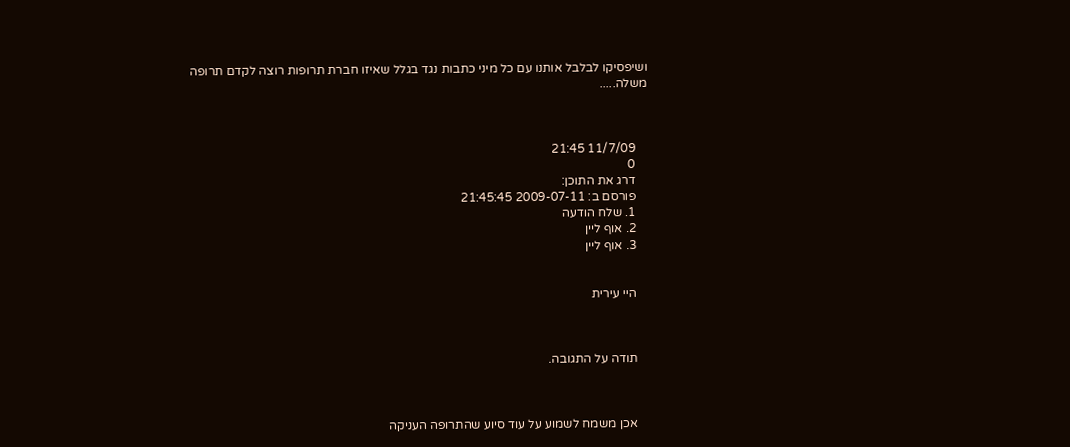ושיפסיקו לבלבל אותנו עם כל מיני כתבות נגד בגלל שאיזו חברת תרופות רוצה לקדם תרופה משלה.....



    11/7/09 21:45
    0
    דרג את התוכן:
    פורסם ב: 2009-07-11 21:45:45
    1. שלח הודעה
    2. אוף ליין
    3. אוף ליין


    היי עירית



    תודה על התגובה.



    אכן משמח לשמוע על עוד סיוע שהתרופה העניקה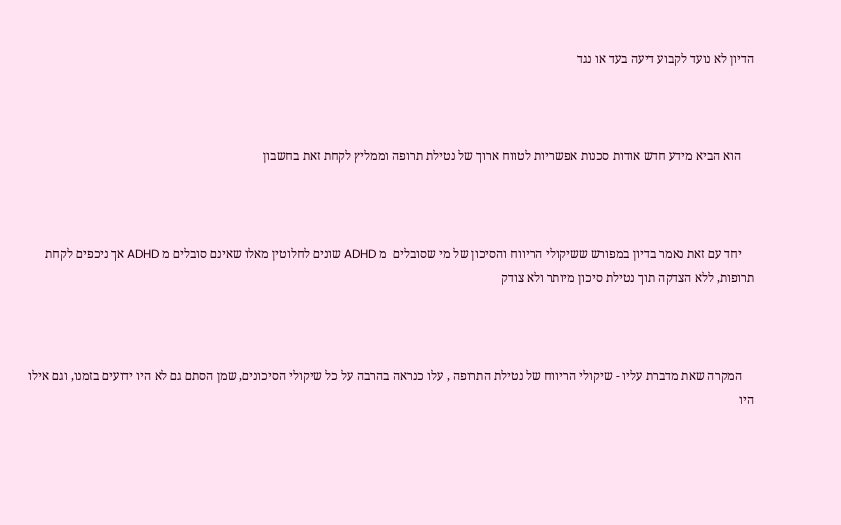הדיון לא נועד לקבוע דיעה בעד או נגד



    הוא הביא מידע חדש אודות סכנות אפשריות לטווח ארוך של נטילת תרופה וממליץ לקחת זאת בחשבון



    יחד עם זאת נאמר בדיון במפורש ששיקולי הריווח והסיכון של מי שסובלים  מ ADHD שונים לחלוטין מאלו שאינם סובלים מ ADHD אך ניכפים לקחת תרופות, ללא הצדקה תוך נטילת סיכון מיותר ולא צודק



    המקרה שאת מדברת עליו - שיקולי הריווח של נטילת התרופה , עלו כנראה בהרבה על כל שיקולי הסיכונים, שמן הסתם גם לא היו ידועים בזמנו, וגם אילו היו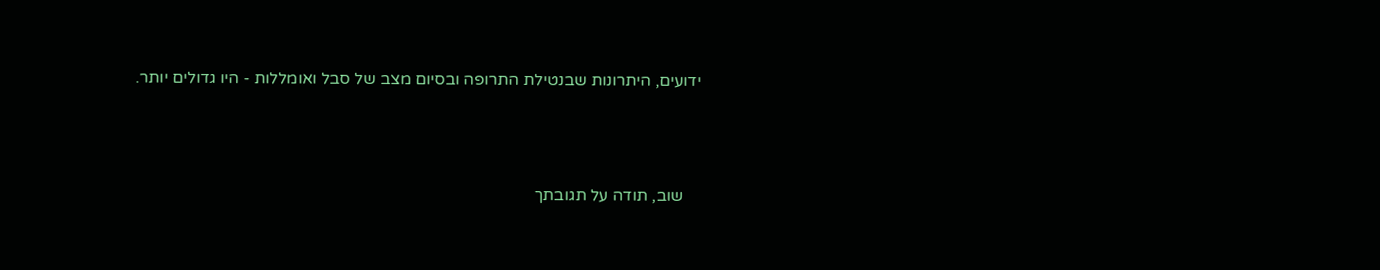ידועים, היתרונות שבנטילת התרופה ובסיום מצב של סבל ואומללות - היו גדולים יותר.



    שוב, תודה על תגובתך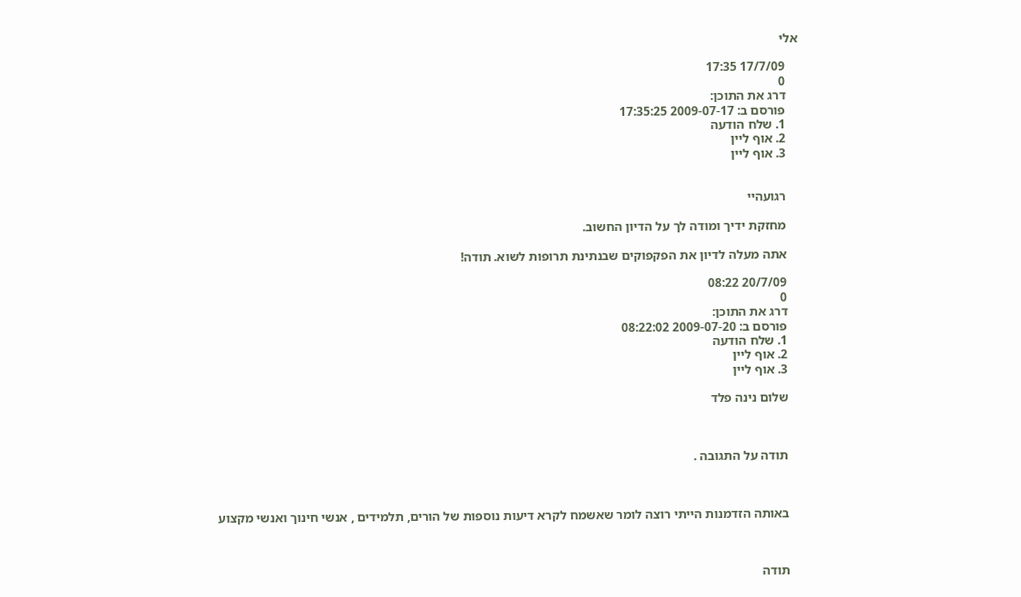אלי

    17/7/09 17:35
    0
    דרג את התוכן:
    פורסם ב: 2009-07-17 17:35:25
    1. שלח הודעה
    2. אוף ליין
    3. אוף ליין


    רגועהיי

    מחזקת ידיך ומודה לך על הדיון החשוב.

    אתה מעלה לדיון את הפקפוקים שבנתינת תרופות לשוא. תודה!

    20/7/09 08:22
    0
    דרג את התוכן:
    פורסם ב: 2009-07-20 08:22:02
    1. שלח הודעה
    2. אוף ליין
    3. אוף ליין

    שלום נינה פלד



    תודה על התגובה .



    באותה הזדמנות הייתי רוצה לומר שאשמח לקרא דיעות נוספות של הורים, תלמידים , אנשי חינוך ואנשי מקצוע



    תודה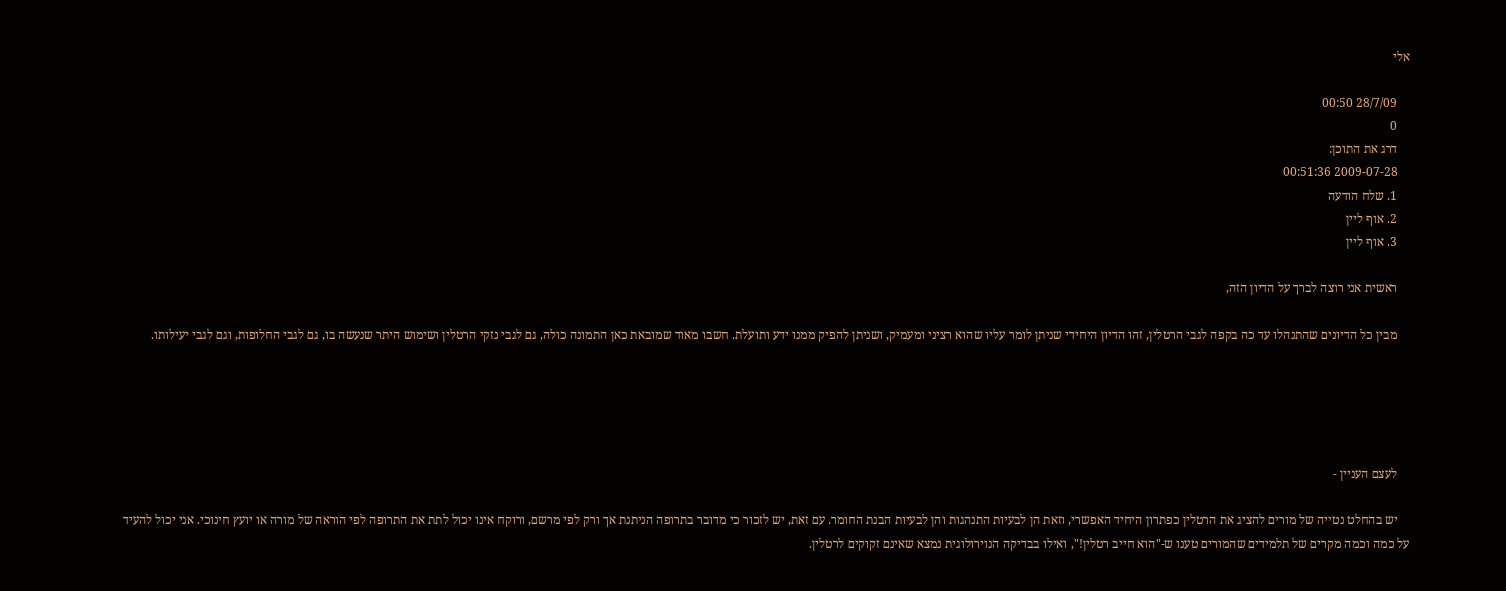אלי

    28/7/09 00:50
    0
    דרג את התוכן:
    2009-07-28 00:51:36
    1. שלח הודעה
    2. אוף ליין
    3. אוף ליין

    ראשית אני רוצה לברך על הדיון הזה,

    מבין כל הדיונים שהתנהלו עד כה בקפה לגבי הרטלין, זהו הדיון היחידי שניתן לומר עליו שהוא רציני ומעמיק, ושניתן להפיק ממנו ידע ותועלת. חשבו מאוד שמובאת כאן התמונה כולה, גם לגבי נזקי הרטלין ושימוש היתר שנעשה בו, גם לגבי החלופות, וגם לגבי יעילותו.





    לעצם העניין -

    יש בהחלט נטייה של מורים להציג את הרטלין כפתרון היחיד האפשרי, וזאת הן לבעיות התנהגות והן לבעיות הבנת החומר. עם זאת, יש לזכור כי מדובר בתרופה הניתנת אך ורק לפי מרשם, ורוקח אינו יכול לתת את התרופה לפי הוראה של מורה או יועץ חינוכי. אני יכול להעיד על כמה וכמה מקרים של תלמידים שהמורים טענו ש-"הוא חייב רטלין!", ואילו בבדיקה הנוירולוגית נמצא שאינם זקוקים לרטלין.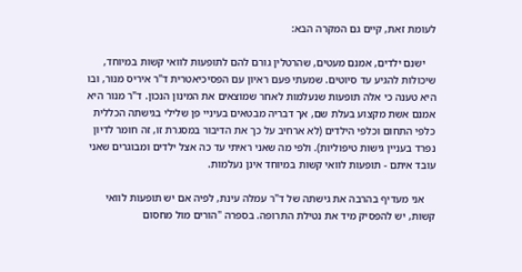לעומת זאת, קיים גם המקרה הבא:

    ישנם ילדים, אמנם מעטים, שהרטלין גורם להם לתופעות לוואי קשות במיוחד, שיכולות להגיע עד סיוטים. שמעתי פעם ראיון עם הפסיכיאטרית ד"ר איריס מנור, ובו היא טענה כי אלה תופעות שנעלמות לאחר שמוצאים את המינון הנכון. ד"ר מנור היא אמנם אשת מקצוע בעלת שם, אך דבריה מבטאים בעיניי פן שלילי בגישתה הכללית כלפי התחום וכלפי הילדים (לא ארחיב על כך את הדיבור במסגרת זו, זה חומר לדיון נפרד בעניין גישות טיפוליות). ולפי מה שאני ראיתי עד כה אצל ילדים ומבוגרים שאני עובד איתם - תופעות לוואי קשות במיוחד אינן נעלמות.

    אני מעדיף בהרבה את גישתה של ד"ר עמלה עינת, לפיה אם יש תופעות לוואי קשות, יש להפסיק מיד את נטילת התרופה. בספרה "הורים מול מחסום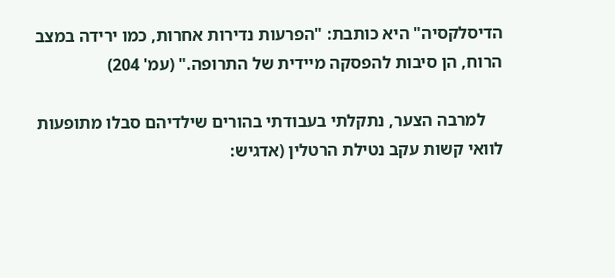הדיסלקסיה" היא כותבת: "הפרעות נדירות אחרות, כמו ירידה במצב הרוח, הן סיבות להפסקה מיידית של התרופה." (עמ' 204)

    למרבה הצער, נתקלתי בעבודתי בהורים שילדיהם סבלו מתופעות לוואי קשות עקב נטילת הרטלין (אדגיש: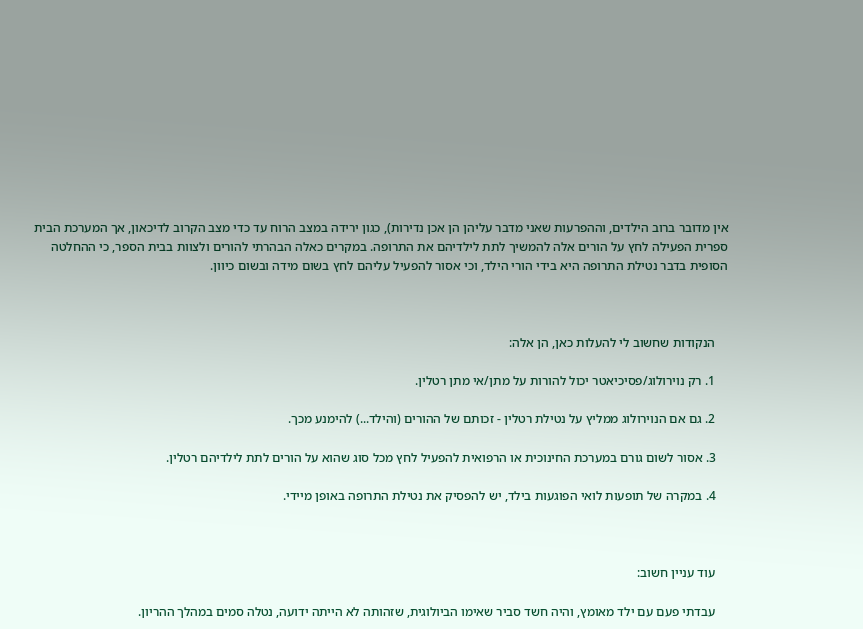אין מדובר ברוב הילדים, וההפרעות שאני מדבר עליהן הן אכן נדירות), כגון ירידה במצב הרוח עד כדי מצב הקרוב לדיכאון, אך המערכת הבית ספרית הפעילה לחץ על הורים אלה להמשיך לתת לילדיהם את התרופה. במקרים כאלה הבהרתי להורים ולצוות בבית הספר, כי ההחלטה הסופית בדבר נטילת התרופה היא בידי הורי הילד, וכי אסור להפעיל עליהם לחץ בשום מידה ובשום כיוון.



    הנקודות שחשוב לי להעלות כאן, הן אלה:

    1. רק נוירולוג/פסיכיאטר יכול להורות על מתן/אי מתן רטלין.

    2. גם אם הנוירולוג ממליץ על נטילת רטלין - זכותם של ההורים (והילד...) להימנע מכך.

    3. אסור לשום גורם במערכת החינוכית או הרפואית להפעיל לחץ מכל סוג שהוא על הורים לתת לילדיהם רטלין.

    4. במקרה של תופעות לואי הפוגעות בילד, יש להפסיק את נטילת התרופה באופן מיידי.



    עוד עניין חשוב:

    עבדתי פעם עם ילד מאומץ, והיה חשד סביר שאימו הביולוגית, שזהותה לא הייתה ידועה, נטלה סמים במהלך ההריון.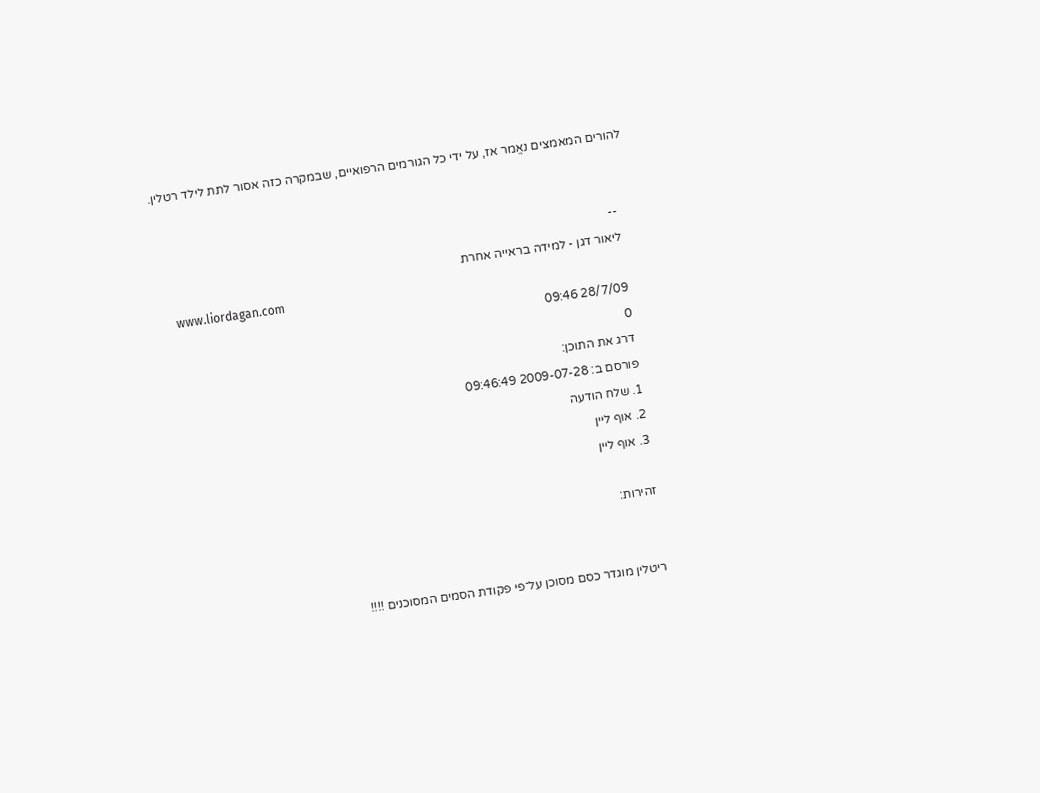להורים המאמצים נאֱמר אז, על ידי כל הגורמים הרפואיים, שבמקרה כזה אסור לתת לילד רטלין.


    --
    ליאור דגן - למידה בראייה אחרת
    www.liordagan.com
    28/7/09 09:46
    0
    דרג את התוכן:
    פורסם ב: 2009-07-28 09:46:49
    1. שלח הודעה
    2. אוף ליין
    3. אוף ליין

    זהירות:


    ריטלין מוגדר כסם מסוכן על־פי פקודת הסמים המסוכנים !!!!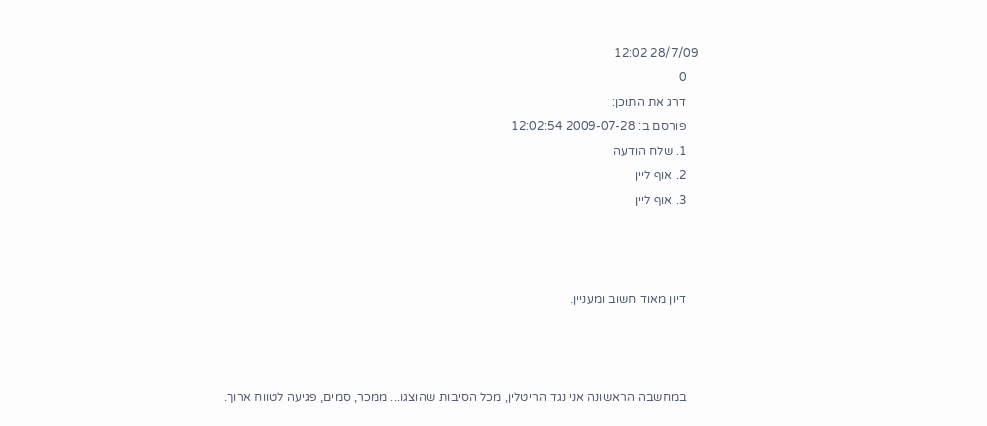28/7/09 12:02
    0
    דרג את התוכן:
    פורסם ב: 2009-07-28 12:02:54
    1. שלח הודעה
    2. אוף ליין
    3. אוף ליין



    דיון מאוד חשוב ומעניין.



    במחשבה הראשונה אני נגד הריטלין, מכל הסיבות שהוצגו... ממכר, סמים, פגיעה לטווח ארוך.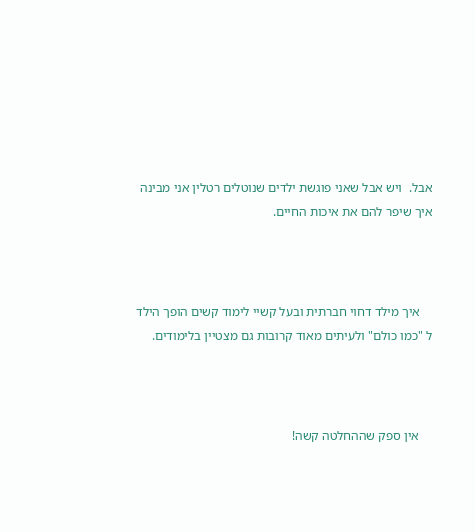אבל.  ויש אבל שאני פוגשת ילדים שנוטלים רטלין אני מבינה איך שיפר להם את איכות החיים.



    איך מילד דחוי חברתית ובעל קשיי לימוד קשים הופך הילד ל "כמו כולם" ולעיתים מאוד קרובות גם מצטיין בלימודים.



    אין ספק שההחלטה קשה!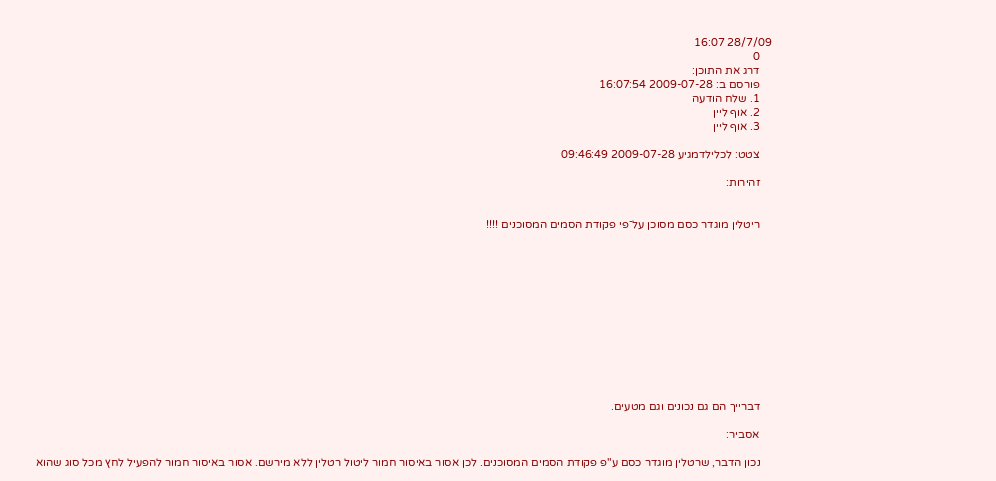28/7/09 16:07
    0
    דרג את התוכן:
    פורסם ב: 2009-07-28 16:07:54
    1. שלח הודעה
    2. אוף ליין
    3. אוף ליין

    צטט: לכלילדמגיע 2009-07-28 09:46:49

    זהירות:


    ריטלין מוגדר כסם מסוכן על־פי פקודת הסמים המסוכנים !!!!












    דברייך הם גם נכונים וגם מטעים.

    אסביר:

    נכון הדבר, שרטלין מוגדר כסם ע"פ פקודת הסמים המסוכנים. לכן אסור באיסור חמור ליטול רטלין ללא מירשם. אסור באיסור חמור להפעיל לחץ מכל סוג שהוא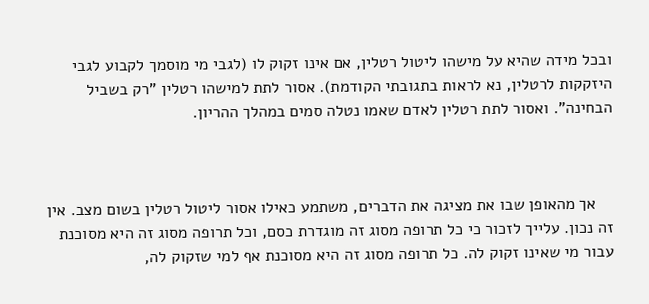ובכל מידה שהיא על מישהו ליטול רטלין, אם אינו זקוק לו (לגבי מי מוסמך לקבוע לגבי היזקקות לרטלין, נא לראות בתגובתי הקודמת). אסור לתת למישהו רטלין "רק בשביל הבחינה". ואסור לתת רטלין לאדם שאמו נטלה סמים במהלך ההריון.



    אך מהאופן שבו את מציגה את הדברים, משתמע כאילו אסור ליטול רטלין בשום מצב. אין זה נכון. עלייך לזכור כי כל תרופה מסוג זה מוגדרת כסם, וכל תרופה מסוג זה היא מסוכנת עבור מי שאינו זקוק לה. כל תרופה מסוג זה היא מסוכנת אף למי שזקוק לה,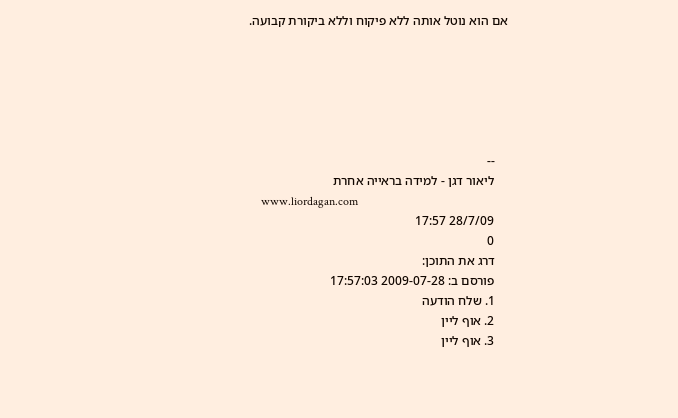אם הוא נוטל אותה ללא פיקוח וללא ביקורת קבועה.






    --
    ליאור דגן - למידה בראייה אחרת
    www.liordagan.com
    28/7/09 17:57
    0
    דרג את התוכן:
    פורסם ב: 2009-07-28 17:57:03
    1. שלח הודעה
    2. אוף ליין
    3. אוף ליין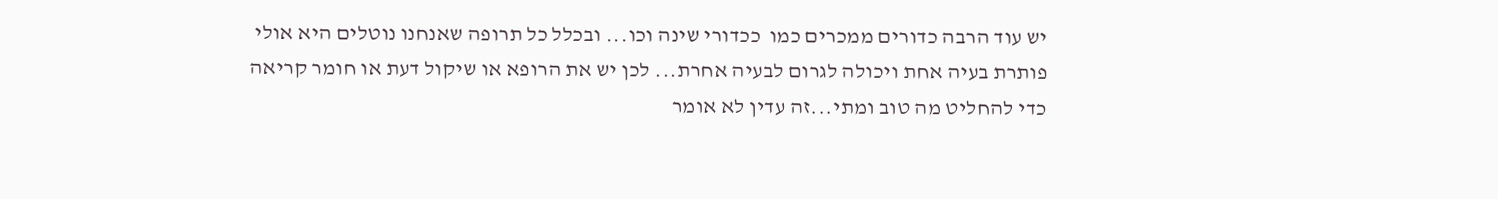יש עוד הרבה כדורים ממכרים כמו  ככדורי שינה וכו... ובכלל כל תרופה שאנחנו נוטלים היא אולי פותרת בעיה אחת ויכולה לגרום לבעיה אחרת... לכן יש את הרופא או שיקול דעת או חומר קריאה כדי להחליט מה טוב ומתי...זה עדין לא אומר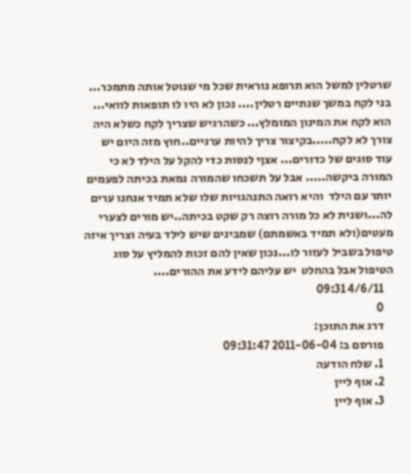שרטלין למשל הוא תרופא נוראית שכל מי שנוטל אותה מתמכר... בני לקח במשך שנתיים רטלין.... נכון לא היו לו תופאות לוואי... הוא לקח את המינון המומלץ... כשהרגיש שצריך לקח כשלא היה צורך לא לקח.....בקיצור צריך להיות ערניים..חוץ מזה היום יש עוד סוגים של כדורים... אצןי לנסות כדי להקל על הילד לא כי המורה ביקשה..... אבל על תשכחו שהמורה נמאת בכיתה לפעמים יותר עם הילד  והיא רואה התנהגויות שלו שלא תמיד אנחנו ערים לה...ושנית לא כל מורה רוצה רק שקט בכיתה..יש מורים לצערי מעטים(ולא תמיד באשמתם) שמבינים שיש לילד בעיה וצריך איזה טיפול בשביל לעזור לו...נכון שאין להם זכות להמליץ על סוג הטיפול אבל בהחלט  יש עליהם לידע את ההורים....
    4/6/11 09:31
    0
    דרג את התוכן:
    פורסם ב: 2011-06-04 09:31:47
    1. שלח הודעה
    2. אוף ליין
    3. אוף ליין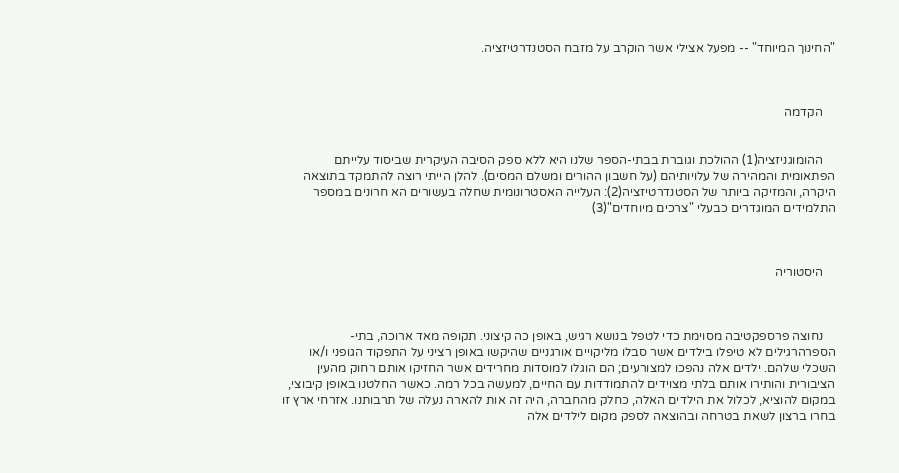"החינוך המיוחד" -- מפעל אצילי אשר הוקרב על מזבח הסטנדרטיזציה.



    הקדמה


    ההומוגניזציה(1) ההולכת וגוברת בבתי-הספר שלנו היא ללא ספק הסיבה העיקרית שביסוד עלייתם הפתאומית והמהירה של עלויותיהם (על חשבון ההורים ומשלם המסים). להלן הייתי רוצה להתמקד בתוצאה היקרה, והמזיקה ביותר של הסטנדרטיזציה(2): העלייה האסטרונומית שחלה בעשורים הא חרונים במספר התלמידים המוגדרים כבעלי "צרכים מיוחדים"(3)



    היסטוריה



    נחוצה פרספקטיבה מסוימת כדי לטפל בנושא רגיש, באופן כה קיצוני. תקופה מאד ארוכה, בתי-הספרהרגילים לא טיפלו בילדים אשר סבלו מליקויים אורגניים שהיקשו באופן רציני על התפקוד הגופני ו/או השכלי שלהם. ילדים אלה נהפכו למצורעים; הם הוגלו למוסדות מחרידים אשר החזיקו אותם רחוק מהעין הציבורית והותירו אותם בלתי מצוידים להתמודדות עם החיים, למעשה בכל רמה. כאשר החלטנו באופן קיבוצי, במקום להוציא, לכלול את הילדים האלה, כחלק מהחברה, היה זה אות להארה נעלה של תרבותנו. אזרחי ארץ זו בחרו ברצון לשאת בטרחה ובהוצאה לספק מקום לילדים אלה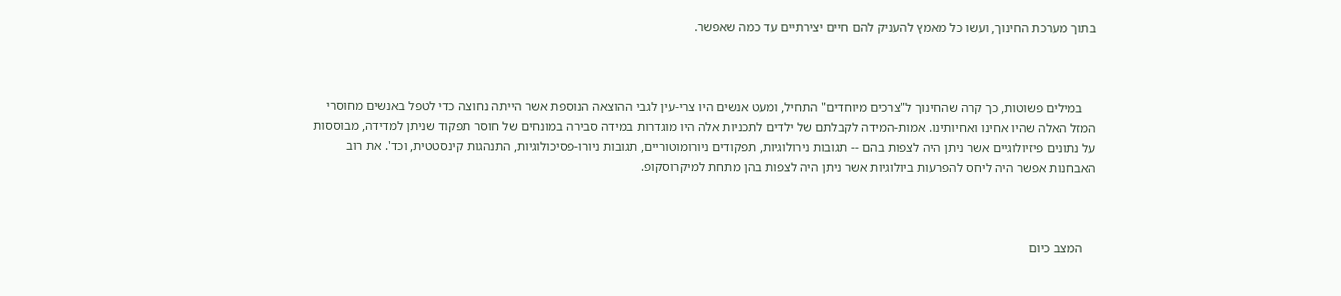בתוך מערכת החינוך, ועשו כל מאמץ להעניק להם חיים יצירתיים עד כמה שאפשר.



    במילים פשוטות, כך קרה שהחינוך ל"צרכים מיוחדים" התחיל, ומעט אנשים היו צרי-עין לגבי ההוצאה הנוספת אשר הייתה נחוצה כדי לטפל באנשים מחוסרי המזל האלה שהיו אחינו ואחיותינו. אמות-המידה לקבלתם של ילדים לתכניות אלה היו מוגדרות במידה סבירה במונחים של חוסר תפקוד שניתן למדידה, מבוססות על נתונים פיזיולוגיים אשר ניתן היה לצפות בהם -- תגובות נירולוגיות, תפקודים ניורומוטוריים, תגובות ניורו-פסיכולוגיות, התנהגות קינסטטית, וכד'. את רוב האבחנות אפשר היה ליחס להפרעות ביולוגיות אשר ניתן היה לצפות בהן מתחת למיקרוסקופ.



    המצב כיום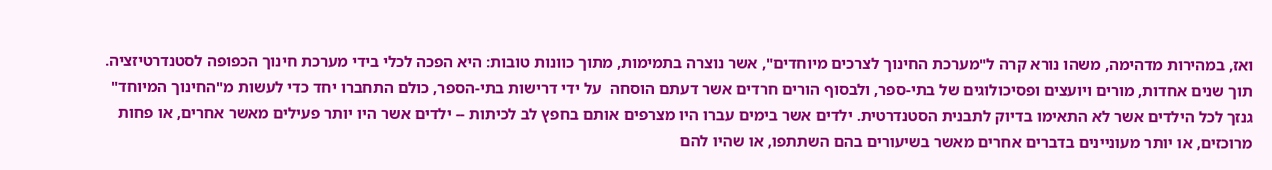ואז, במהירות מדהימה, משהו נורא קרה ל"מערכת החינוך לצרכים מיוחדים", אשר נוצרה בתמימות, מתוך כוונות טובות: היא הפכה לכלי בידי מערכת חינוך הכפופה לסטנדרטיזציה. תוך שנים אחדות, מורים ויועצים ופסיכולוגים של בתי-ספר, ולבסוף הורים חרדים אשר דעתם הוסחה  על ידי דרישות בתי-הספר, כולם התחברו יחד כדי לעשות מ"החינוך המיוחד" גנזך לכל הילדים אשר לא התאימו בדיוק לתבנית הסטנדרטית. ילדים אשר בימים עברו היו מצרפים אותם בחפץ לב לכיתות -- ילדים אשר היו יותר פעילים מאשר אחרים, או פחות מרוכזים, או יותר מעוניינים בדברים אחרים מאשר בשיעורים בהם השתתפו, או שהיו להם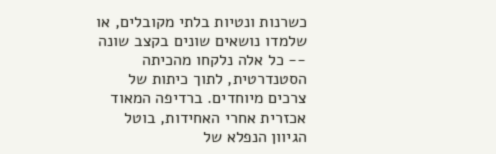כשרנות ונטיות בלתי מקובלים, או שלמדו נושאים שונים בקצב שונה -- כל אלה נלקחו מהכיתה הסטנדרטית, לתוך כיתות של צרכים מיוחדים. ברדיפה המאוד אכזרית אחרי האחידות, בוטל הגיוון הנפלא של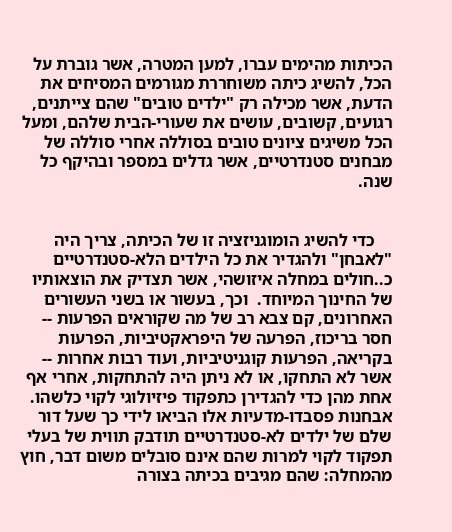הכיתות מהימים עברו, למען המטרה, אשר גוברת על הכל, להשיג כיתה משוחררת מגורמים המסיחים את הדעת, אשר מכילה רק "ילדים טובים" שהם צייתנים, רגועים, קשובים, עושים את שעורי-הבית שלהם, ומעל הכל משיגים ציונים טובים בסוללה אחרי סוללה של מבחנים סטנדרטיים, אשר גדלים במספר ובהיקף כל שנה.


    כדי להשיג הומוגניזציה זו של הכיתה, צריך היה "לאבחן" ולהגדיר את כל הילדים הלא-סטנדרטיים כ..חולים במחלה איזושהי, אשר תצדיק את הוצאותיו של החינוך המיוחד.  וכך, בעשור או בשני העשורים האחרונים, קם צבא רב של מה שקוראים הפרעות -- חסר בריכוז, הפרעה של היפראקטיביות, הפרעות בקריאה, הפרעות קוגניטיביות, ועוד רבות אחרות -- אשר לא התחקו, או לא ניתן היה להתחקות, אחרי אף אחת מהן כדי להגדירן כתפקוד פיזיולוגי לקוי כלשהו. אבחנות פסבדו-מדעיות אלו הביאו לידי כך שעל דור שלם של ילדים לא-סטנדרטיים תודבק תווית של בעלי תפקוד לקוי למרות שהם אינם סובלים משום דבר, חוץ מהמחלה: שהם מגיבים בכיתה בצורה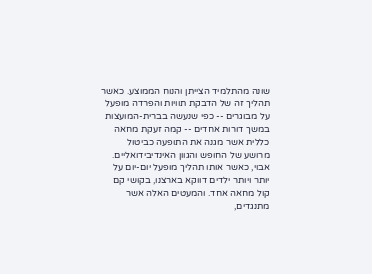שונה מהתלמיד הצייתן והנוח הממוצע. כאשר תהליך זה של הדבקת תוויות והפרדה מופעל על מבוגרים -- כפי שנעשה בברית-המועצות במשך דורות אחדים -- קמה זעקת מחאה כללית אשר מגנה את התופעה כביטול מרושע של החופש והגוון האינדיבידואליים. אבוי, כאשר אותו תהליך מופעל יום-יום על יותר ויותר ילדים דווקא בארצנו, בקושי קם קול מחאה אחד. והמעטים האלה אשר מתנגדים,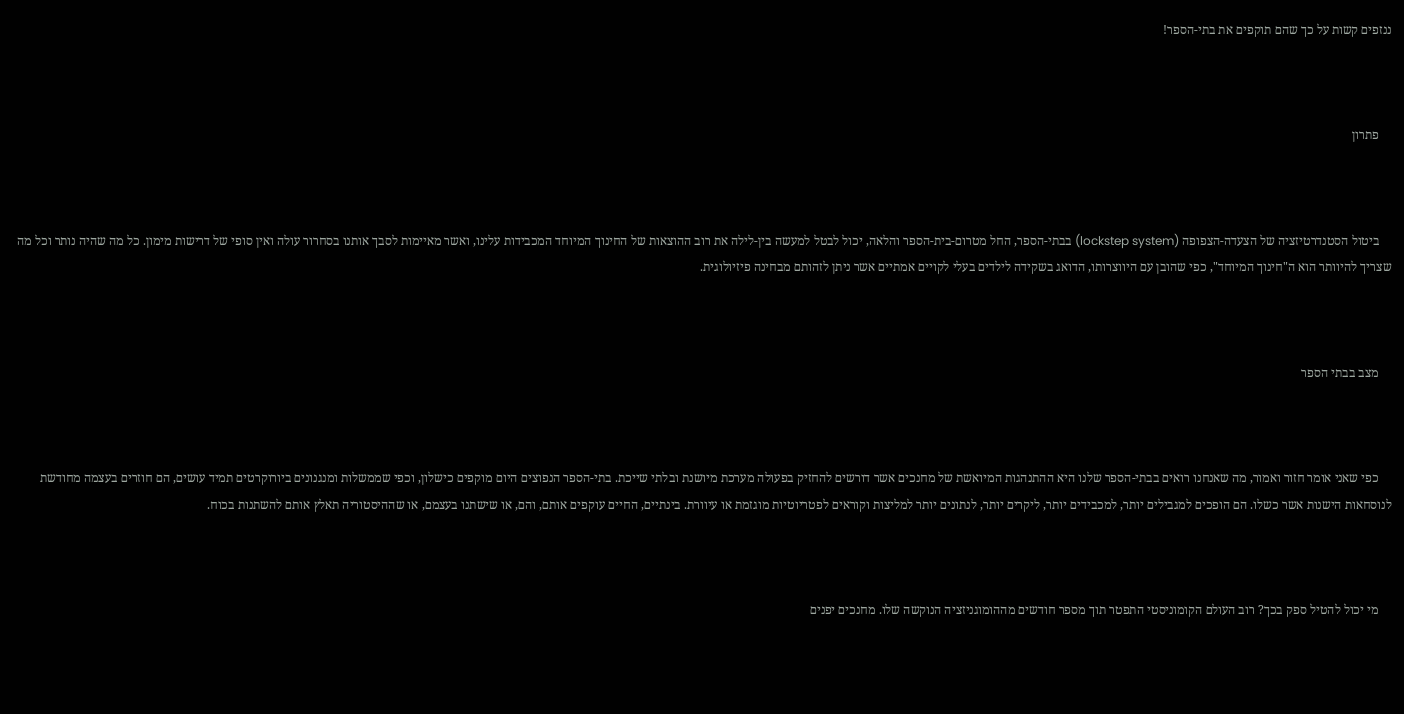ננזפים קשות על כך שהם תוקפים את בתי-הספר!



    פתרון



    ביטול הסטנדרטיזציה של הצעדה-הצפופה (lockstep system) בבתי-הספר, החל מטרום-בית-הספר והלאה, יכול לבטל למעשה בין-לילה את רוב ההוצאות של החינוך המיוחד המכבידות עלינו, ואשר מאיימות לסבך אותנו בסחרור עולה ואין סופי של דרישות מימון. כל מה שהיה נותר וכל מה שצריך להיוותר הוא ה"חינוך המיוחד", כפי שהובן עם היווצרותו, הדואג בשקידה לילדים בעלי לקויים אמתיים אשר ניתן לזהותם מבחינה פיזיולוגית.



    מצב בבתי הספר



    כפי שאני אומר חזור ואמור, מה שאנחנו רואים בבתי-הספר שלנו היא ההתנהגות המיואשת של מחנכים אשר דורשים להחזיק בפעולה מערכת מיושנת ובלתי שייכת. בתי-הספר הנפוצים היום מוקפים כישלון, וכפי שממשלות ומנגנונים ביורוקרטים תמיד עושים, הם חוזרים בעצמה מחודשת לנוסחאות הישנות אשר כשלו. הם הופכים למגבילים יותר, למכבידים יותר, ליקרים יותר, לנתונים יותר למליצות וקוראים לפטריוטיות מוגזמת או עיוורת. בינתיים, החיים עוקפים אותם, והם, או שישתנו בעצמם, או שההיסטוריה תאלץ אותם להשתנות בכוח.



    מי יכול להטיל ספק בכך? רוב העולם הקומוניסטי התפטר תוך מספר חודשים מההומוגניזציה הנוקשה שלו. מחנכים יפנים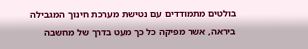בולטים מתמודדים עם נטישת מערכת חינוך המגבילה ביראה, אשר מפיקה כל כך מעט בדרך של מחשבה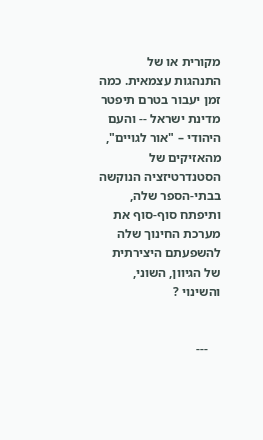מקורית או של התנהגות עצמאית. כמה זמן יעבור בטרם תיפטר מדינת ישראל -- והעם היהודי – "אור לגויים", מהאזיקים של הסטנדרטיזציה הנוקשה בבתי-הספר שלה, ותיפתח סוף-סוף את מערכת החינוך שלה להשפעתם היצירתית של הגיוון, השוני, והשינוי ?


    ---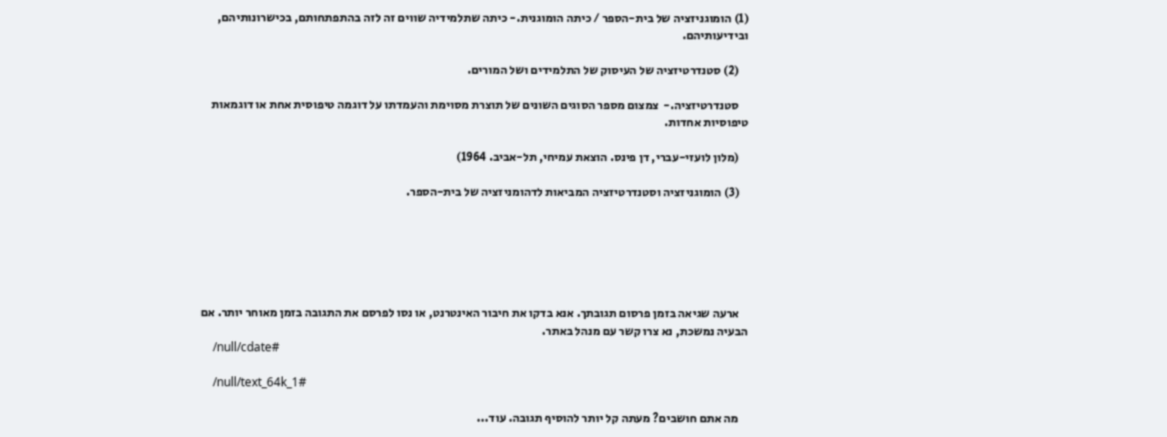(1) הומוגניזציה של בית-הספר / כיתה הומוגנית.- כיתה שתלמידיה שווים זה לזה בהתפתחותם, בכישרונותיהם,  ובידיעותיהם.

    (2) סטנדרטיזציה של העיסוק של התלמידים ושל המורים.

    סטנדרטיזציה.-  צמצום מספר הסוגים השונים של תוצרת מסוימת והעמדתו על דוגמה טיפוסית אחת או דוגמאות טיפוסיות אחדות.

    (מלון לועזי-עברי, דן פינס. הוצאת עמיחי, תל-אביב. 1964)

    (3) הומוגניזציה וסטנדרטיזציה המביאות לדהומניזציה של בית-הספר.






    ארעה שגיאה בזמן פרסום תגובתך. אנא בדקו את חיבור האינטרנט, או נסו לפרסם את התגובה בזמן מאוחר יותר. אם הבעיה נמשכת, נא צרו קשר עם מנהל באתר.
    /null/cdate#

    /null/text_64k_1#

    מה אתם חושבים? מעתה קל יותר להוסיף תגובה. עוד...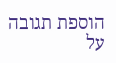הוספת תגובה על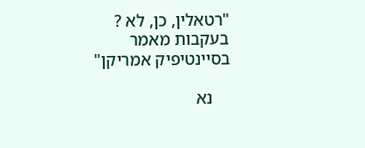"רטאלין, כן, לא ? בעקבות מאמר בסיינטיפיק אמריקן"

    נא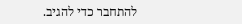להתחבר כדי להגיב.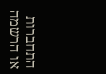התחברות או הרשמה